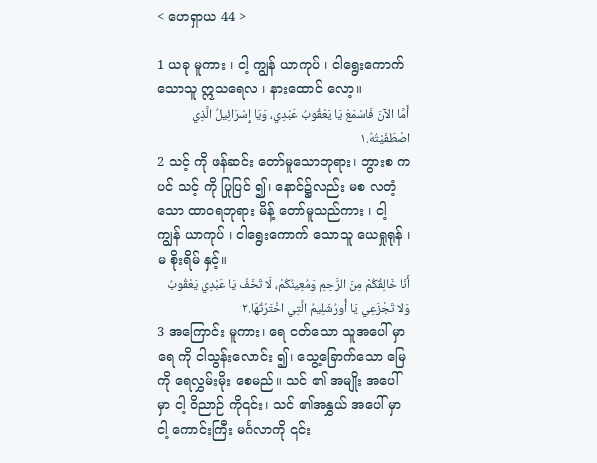< ဟေရှာယ 44 >

1 ယခု မူကား ၊ ငါ့ ကျွန် ယာကုပ် ၊ ငါရွေးကောက် သောသူ ဣသရေလ ၊ နားထောင် လော့။
أَمَّا الآنَ فَاسْمَعْ يَا يَعْقُوبُ عَبْدِي، وَيَا إِسْرَائِيلُ الَّذِي اصْطَفَيْتُهُ.١
2 သင့် ကို ဖန်ဆင်း တော်မူသောဘုရား၊ ဘွားစ ကပင် သင့် ကို ပြုပြင် ၍၊ နောင်၌လည်း မစ လတံ့သော ထာဝရဘုရား မိန့် တော်မူသည်ကား ၊ ငါ့ ကျွန် ယာကုပ် ၊ ငါရွေးကောက် သောသူ ယေရှုရုန် ၊ မ စိုးရိမ် နှင့်။
أَنَا خَالِقُكُمْ مِنَ الرَّحِمِ وَمُعِينُكُمْ، لَا تَخَفْ يَا عَبْدِي يَعْقُوبُ وَلا تَجْزَعِي يَا أُورُشَلِيمُ الَّتِي اخْتَرْتُهَا.٢
3 အကြောင်း မူကား၊ ရေ ငတ်သော သူအပေါ် မှာ ရေ ကို ငါသွန်းလောင်း ၍၊ သွေ့ခြောက်သော မြေ ကို ရေလွှမ်းမိုး စေမည်။ သင် ၏ အမျိုး အပေါ် မှာ ငါ့ ဝိညာဉ် ကို၎င်း၊ သင် ၏အနွှယ် အပေါ် မှာ ငါ့ ကောင်းကြီး မင်္ဂလာကို ၎င်း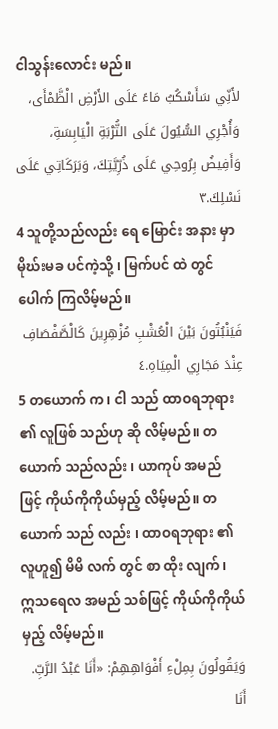ငါသွန်းလောင်း မည်။
لأَنِّي سَأَسْكُبُ مَاءً عَلَى الأَرْضِ الْظَّمْأَى، وَأُجْرِي السُّيُولَ عَلَى التُّرْبَةِ الْيَابِسَةِ، وَأَفِيضُ بِرُوحِي عَلَى ذُرِّيَّتِكَ، وَبَرَكَاتِي عَلَى نَسْلِكَ.٣
4 သူတို့သည်လည်း ရေ မြောင်း အနား မှာ မိုဃ်းမခ ပင်ကဲ့သို့ ၊ မြက်ပင် ထဲ တွင် ပေါက် ကြလိမ့်မည်။
فَيَنْبُتُونَ بَيْنَ الْعُشْبِ مُزْهِرِينَ كَالْصَّفْصَافِ عِنْدَ مَجَارِي الْمِيَاهِ.٤
5 တယောက် က၊ ငါ သည် ထာဝရဘုရား ၏ လူဖြစ် သည်ဟု ဆို လိမ့်မည်။ တယောက် သည်လည်း ၊ ယာကုပ် အမည် ဖြင့် ကိုယ်ကိုကိုယ်မှည့် လိမ့်မည်။ တယောက် သည် လည်း ၊ ထာဝရဘုရား ၏ လူဟူ၍ မိမိ လက် တွင် စာ ထိုး လျက် ၊ ဣသရေလ အမည် သစ်ဖြင့် ကိုယ်ကိုကိုယ်မှည့် လိမ့်မည်။
وَيَقُولُونَ بِمِلْءِ أَفْوَاهِهِمْ: «أَنَا عَبْدُ الرَّبِّ. أَنَا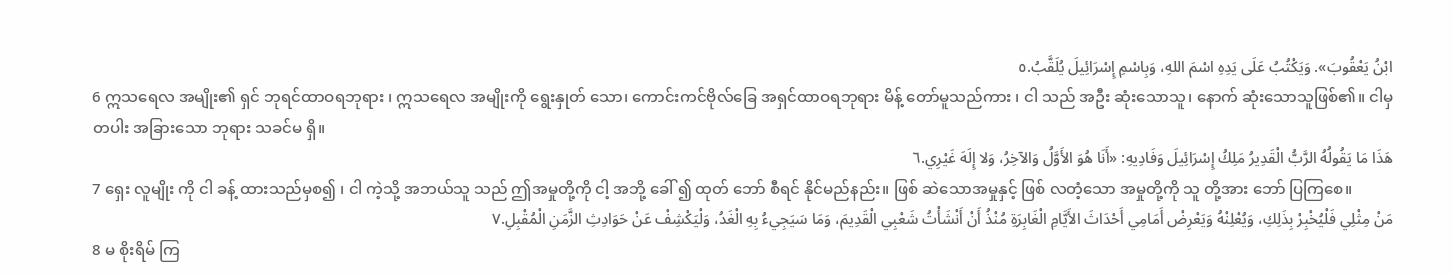ابْنُ يَعْقُوبَ». وَيَكْتُبُ عَلَى يَدِهِ اسْمَ اللهِ، وَبِاسْمِ إِسْرَائِيلَ يُلَقَّبُ.٥
6 ဣသရေလ အမျိုး၏ ရှင် ဘုရင်ထာဝရဘုရား ၊ ဣသရေလ အမျိုးကို ရွေးနှုတ် သော၊ ကောင်းကင်ဗိုလ်ခြေ အရှင်ထာဝရဘုရား မိန့် တော်မူသည်ကား ၊ ငါ သည် အဦး ဆုံးသောသူ၊ နောက် ဆုံးသောသူဖြစ်၏။ ငါမှတပါး အခြားသော ဘုရား သခင်မ ရှိ။
هَذَا مَا يَقُولُهُ الرَّبُّ الْقَدِيرُ مَلِكُ إِسْرَائِيلَ وَفَادِيهِ: «أَنَا هُوَ الأَوَّلُ وَالآخِرُ، وَلا إِلَهَ غَيْرِي.٦
7 ရှေး လူမျိုး ကို ငါ ခန့် ထားသည်မှစ၍ ၊ ငါ ကဲ့သို့ အဘယ်သူ သည် ဤအမှုတို့ကို ငါ့ အဘို့ ခေါ် ၍ ထုတ် ဘော် စီရင် နိုင်မည်နည်း။ ဖြစ် ဆဲသောအမှုနှင့် ဖြစ် လတံ့သော အမှုတို့ကို သူ တို့အား ဘော် ပြကြစေ။
مَنْ مِثْلِي فَلْيُخْبِرْ بِذَلِكِ، وَيُعْلِنْهُ وَيَعْرِضْ أَمَامِي أَحْدَاثَ الأَيَّامِ الْغَابِرَةِ مُنْذُ أَنْ أَنْشَأْتُ شَعْبِي الْقَدِيمَ، وَمَا سَيَجِيءُ بِهِ الْغَدُ، وَلْيَكْشِفْ عَنْ حَوَادِثِ الزَّمَنِ الْمُقْبِلِ.٧
8 မ စိုးရိမ် ကြ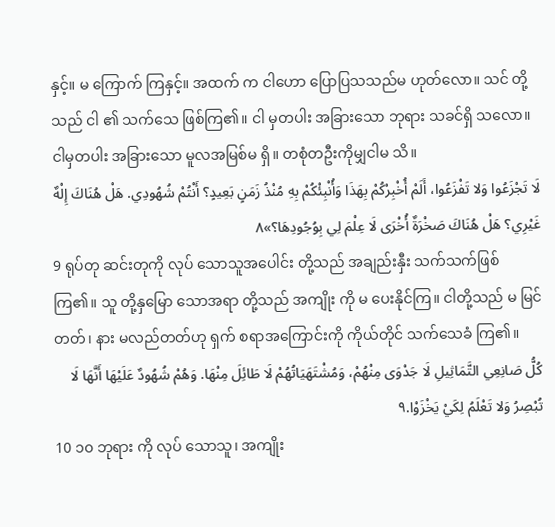နှင့်။ မ ကြောက် ကြနှင့်။ အထက် က ငါဟော ပြောပြသသည်မ ဟုတ်လော။ သင် တို့သည် ငါ ၏ သက်သေ ဖြစ်ကြ၏။ ငါ မှတပါး အခြားသော ဘုရား သခင်ရှိ သလော။ ငါမှတပါး အခြားသော မူလအမြစ်မ ရှိ။ တစုံတဦးကိုမျှငါမ သိ။
لَا تَجْزَعُوا وَلا تَفْزَعُوا، أَلَمْ أُخْبِرْكُمْ بِهَذَا وَأُنْبِئْكُمْ بِهِ مُنْذُ زَمَنٍ بَعِيدٍ؟ أَنْتُمْ شُهُودِي. هَلْ هُنَاكَ إِلْهٌ غَيْرِي؟ هَلْ هُنَاكَ صَخْرَةٌ أُخْرَى لَا عِلْمَ لِي بِوُجُودِهَا؟»٨
9 ရုပ်တု ဆင်းတုကို လုပ် သောသူအပေါင်း တို့သည် အချည်းနှီး သက်သက်ဖြစ်ကြ၏။ သူ တို့နှမြော သောအရာ တို့သည် အကျိုး ကို မ ပေးနိုင်ကြ။ ငါတို့သည် မ မြင် တတ်၊ နား မလည်တတ်ဟု ရှက် စရာအကြောင်းကို ကိုယ်တိုင် သက်သေခံ ကြ၏။
كُلُّ صَانِعِي التَّمَاثِيلِ لَا جَدْوَى مِنْهُمْ، وَمُشْتَهَيَاتُهُمْ لَا طَائِلَ مِنْهَا. وَهُمْ شُهُودٌ عَلَيْهَا أَنَّهَا لَا تُبْصِرُ وَلا تَعْلَمُ لِكَيْ يَخْزَوْا.٩
10 ၁၀ ဘုရား ကို လုပ် သောသူ၊ အကျိုး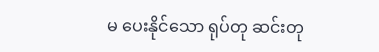မ ပေးနိုင်သော ရုပ်တု ဆင်းတု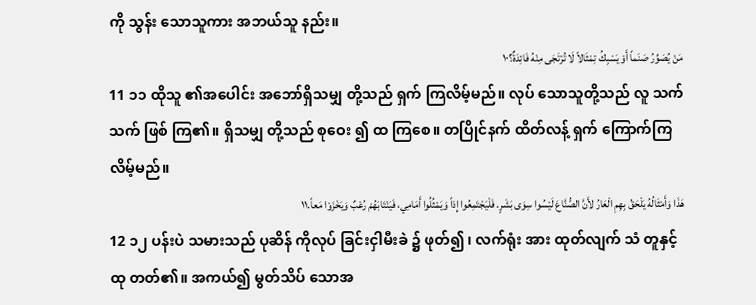ကို သွန်း သောသူကား အဘယ်သူ နည်း။
مَنْ يُصَوِّرُ صَنَماً أَوْ يَسْبِكُ تِمْثَالاً لَا تُرْتَجَى مِنْهُ فَائِدَةٌ؟١٠
11 ၁၁ ထိုသူ ၏အပေါင်း အဘော်ရှိသမျှ တို့သည် ရှက် ကြလိမ့်မည်။ လုပ် သောသူတို့သည် လူ သက်သက် ဖြစ် ကြ၏။ ရှိသမျှ တို့သည် စုဝေး ၍ ထ ကြစေ။ တပြိုင်နက် ထိတ်လန့် ရှက် ကြောက်ကြလိမ့်မည်။
هَذَا وَأَمْثَالُهُ يَلْحَقُ بِهِمِ الْعَارُ لأَنَّ الصُّنَّاعَ لَيْسُوا سِوَى بَشَرٍ. فَلْيَجْتَمِعُوا إِذاً وَيَمْثُلُوا أَمَامِي، فَيَنْتَابَهُمْ رُعْبٌ وَيَخْزَوْا مَعاً.١١
12 ၁၂ ပန်းပဲ သမားသည် ပုဆိန် ကိုလုပ် ခြင်းငှါမီးခဲ ၌ ဖုတ်၍ ၊ လက်ရုံး အား ထုတ်လျက် သံ တူနှင့် ထု တတ်၏။ အကယ်၍ မွတ်သိပ် သောအ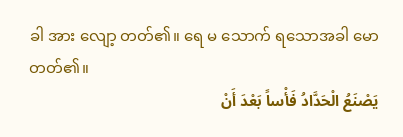ခါ အား လျော့ တတ်၏။ ရေ မ သောက် ရသောအခါ မော တတ်၏။
يَصْنَعُ الْحَدَّادُ فَأْساً بَعْدَ أَنْ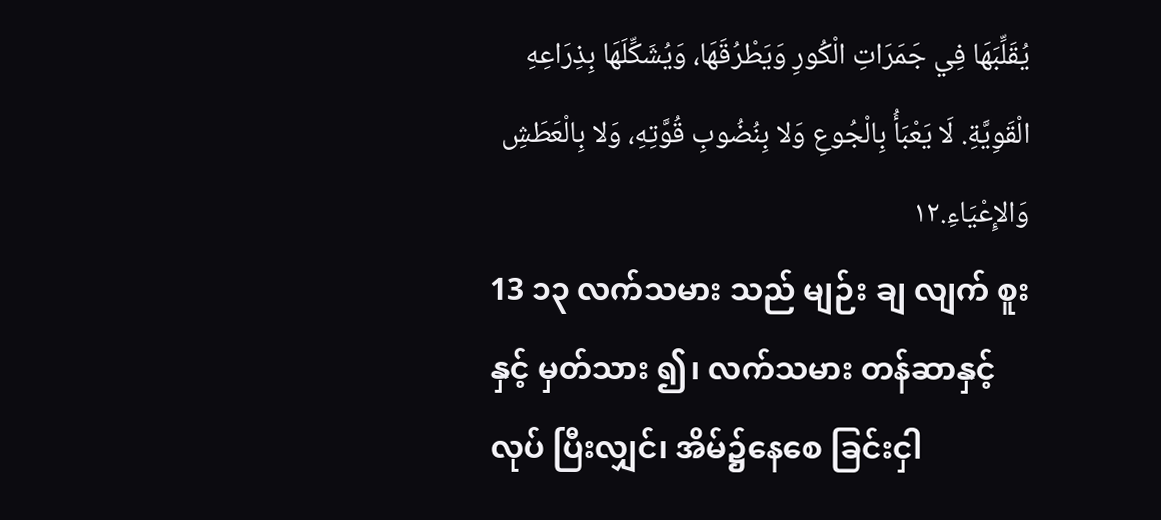يُقَلِّبَهَا فِي جَمَرَاتِ الْكُورِ وَيَطْرُقَهَا، وَيُشَكِّلَهَا بِذِرَاعِهِ الْقَوِيَّةِ. لَا يَعْبَأُ بِالْجُوعِ وَلا بِنُضُوبِ قُوَّتِهِ، وَلا بِالْعَطَشِ وَالإِعْيَاءِ.١٢
13 ၁၃ လက်သမား သည် မျဉ်း ချ လျက် စူး နှင့် မှတ်သား ၍၊ လက်သမား တန်ဆာနှင့် လုပ် ပြီးလျှင်၊ အိမ်၌နေစေ ခြင်းငှါ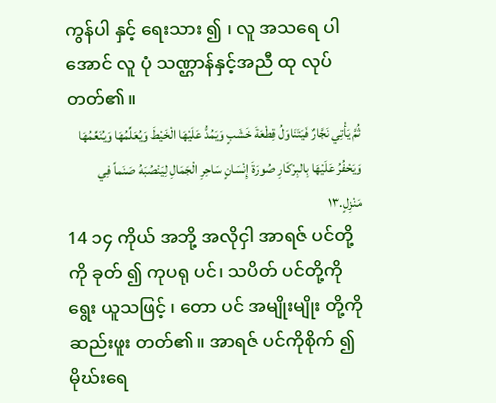ကွန်ပါ နှင့် ရေးသား ၍ ၊ လူ အသရေ ပါ အောင် လူ ပုံ သဏ္ဌာန်နှင့်အညီ ထု လုပ်တတ်၏။
ثُمَّ يَأْتِي نَجَّارٌ فَيَتَنَاوَلُ قِطْعَةَ خَشَبٍ وَيَمُدُّ عَلَيْهَا الْخَيْطَ وَيُعَلِّمُهَا وَيُنَعِّمُهَا وَيَحْفُرُ عَلَيْهَا بِالبِرْكَارِ صُورَةَ إِنْسَانٍ سَاحِرِ الْجَمَالِ لِيَنْصُبَهُ صَنَماً فِي مَنْزِلٍ.١٣
14 ၁၄ ကိုယ် အဘို့ အလိုငှါ အာရဇ် ပင်တို့ကို ခုတ် ၍ ကုပရု ပင်၊ သပိတ် ပင်တို့ကို ရွေး ယူသဖြင့် ၊ တော ပင် အမျိုးမျိုး တို့ကို ဆည်းဖူး တတ်၏။ အာရဇ် ပင်ကိုစိုက် ၍ မိုဃ်းရေ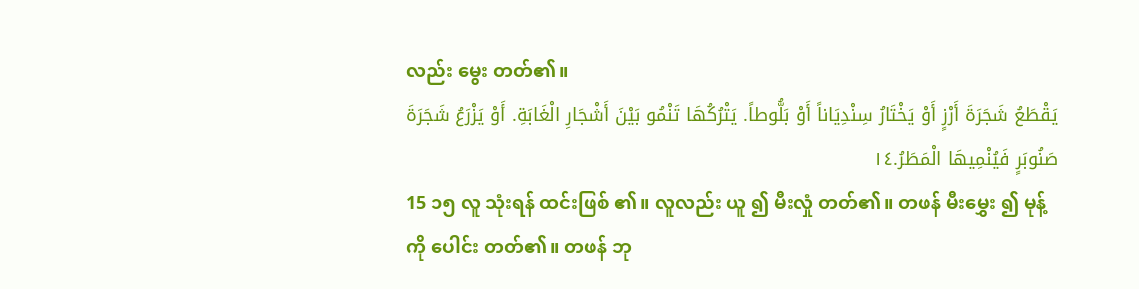လည်း မွေး တတ်၏။
يَقْطَعُ شَجَرَةَ أَرْزٍ أَوْ يَخْتَارُ سِنْدِيَاناً أَوْ بَلُّوطاً. يَتْرُكُهَا تَنْمُو بَيْنَ أَشْجَارِ الْغَابَةِ. أَوْ يَزْرَعُ شَجَرَةَ صَنُوبَرٍ فَيُنْمِيهَا الْمَطَرُ.١٤
15 ၁၅ လူ သုံးရန် ထင်းဖြစ် ၏။ လူလည်း ယူ ၍ မီးလှုံ တတ်၏။ တဖန် မီးမွှေး ၍ မုန့် ကို ပေါင်း တတ်၏။ တဖန် ဘု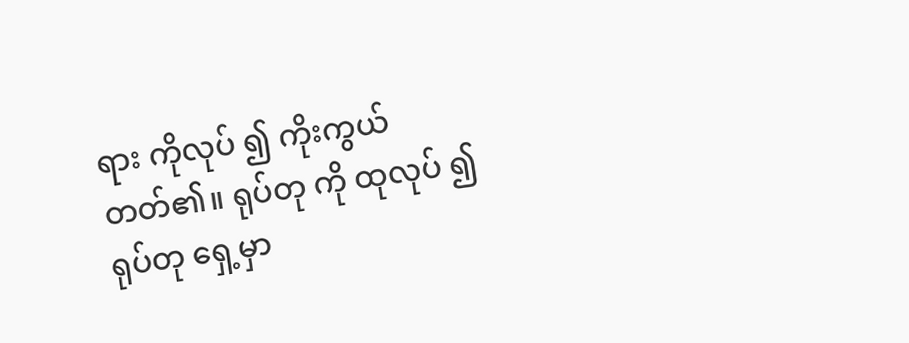ရား ကိုလုပ် ၍ ကိုးကွယ် တတ်၏။ ရုပ်တု ကို ထုလုပ် ၍ ရုပ်တု ရှေ့မှာ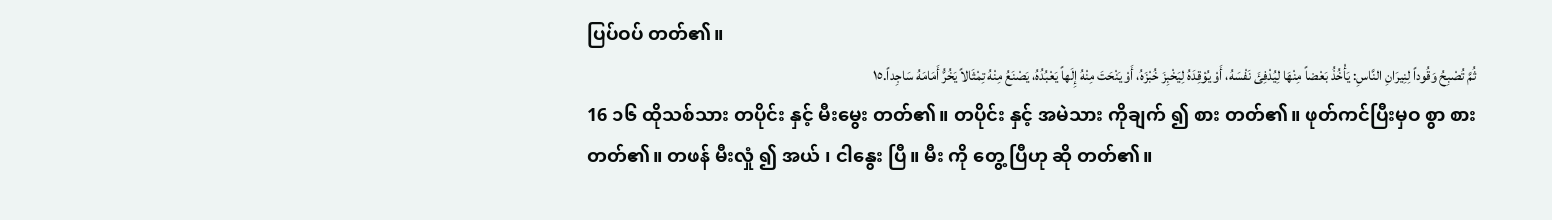ပြပ်ဝပ် တတ်၏။
ثُمَّ تُصْبِحُ وَقُوداً لِنِيرَانِ النَّاسِ: يَأْخُذُ بَعْضاً مِنْهَا لِيُدْفِئَ نَفْسَهُ، أَوْ يُوْقِدَهُ لِيَخْبِزَ خُبْزَهُ، أَوْ يَنْحَتَ مِنْهُ إِلَهاً يَعْبُدُهُ، يَصْنَعُ مِنْهُ تِمْثَالاً يَخُرُّ أَمَامَهُ سَاجِداً.١٥
16 ၁၆ ထိုသစ်သား တပိုင်း နှင့် မီးမွေး တတ်၏။ တပိုင်း နှင့် အမဲသား ကိုချက် ၍ စား တတ်၏။ ဖုတ်ကင်ပြီးမှဝ စွာ စား တတ်၏။ တဖန် မီးလှုံ ၍ အယ် ၊ ငါနွေး ပြီ။ မီး ကို တွေ့ ပြီဟု ဆို တတ်၏။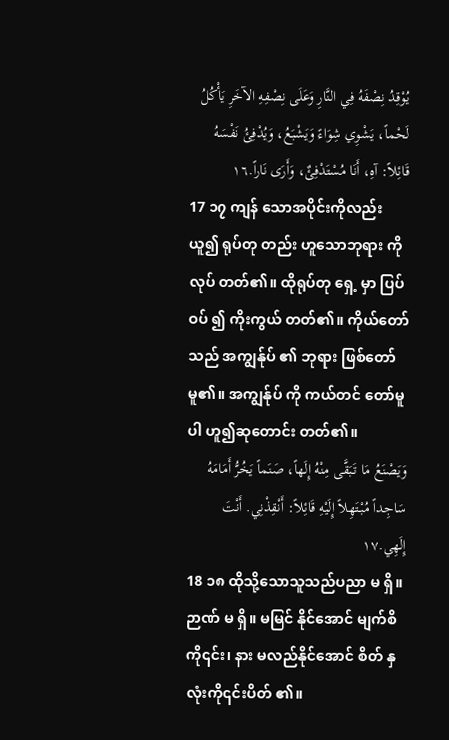يُوْقِدُ نِصْفَهُ فِي النَّارِ وَعَلَى نِصْفِهِ الآخَرِ يَأْكُلُ لَحْماً، يَشْوِي شِوَاءً وَيَشْبَعُ، وَيُدْفِئُ نَفْسَهُ قَائِلاً: آهِ، أَنَا مُسْتَدْفِئٌ، وَأَرَى نَاراً.١٦
17 ၁၇ ကျန် သောအပိုင်းကိုလည်း ယူ၍ ရုပ်တု တည်း ဟူသောဘုရား ကို လုပ် တတ်၏။ ထိုရုပ်တု ရှေ့ မှာ ပြပ်ဝပ် ၍ ကိုးကွယ် တတ်၏။ ကိုယ်တော် သည် အကျွန်ုပ် ၏ ဘုရား ဖြစ်တော်မူ၏။ အကျွန်ုပ် ကို ကယ်တင် တော်မူပါ ဟူ၍ဆုတောင်း တတ်၏။
وَيَصْنَعُ مَا تَبَقَّى مِنْهُ إِلَهاً، صَنَماً يَخُرُّ أَمَامَهُ سَاجِداً مُبْتَهِلاً إِلَيْهِ قَائِلاً: أَنْقِذْنِي. أَنْتَ إِلَهِي.١٧
18 ၁၈ ထိုသို့သောသူသည်ပညာ မ ရှိ။ ဉာဏ် မ ရှိ။ မမြင် နိုင်အောင် မျက်စိ ကို၎င်း၊ နား မလည်နိုင်အောင် စိတ် နှလုံးကို၎င်းပိတ် ၏။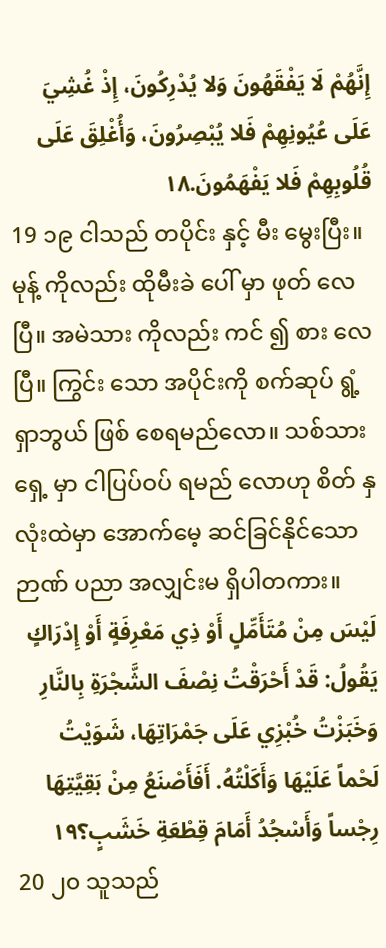إِنَّهُمْ لَا يَفْقَهُونَ وَلا يُدْرِكُونَ، إِذْ غُشِيَ عَلَى عُيُونِهِمْ فَلا يُبْصِرُونَ، وَأُغْلِقَ عَلَى قُلُوبِهِمْ فَلا يَفْهَمُونَ.١٨
19 ၁၉ ငါသည် တပိုင်း နှင့် မီး မွေးပြီး။ မုန့် ကိုလည်း ထိုမီးခဲ ပေါ် မှာ ဖုတ် လေပြီ။ အမဲသား ကိုလည်း ကင် ၍ စား လေပြီ။ ကြွင်း သော အပိုင်းကို စက်ဆုပ် ရွံ့ရှာဘွယ် ဖြစ် စေရမည်လော။ သစ်သား ရှေ့ မှာ ငါပြပ်ဝပ် ရမည် လောဟု စိတ် နှလုံးထဲမှာ အောက်မေ့ ဆင်ခြင်နိုင်သော ဉာဏ် ပညာ အလျှင်းမ ရှိပါတကား။
لَيْسَ مِنْ مُتَأَمِّلٍ أَوْ ذِي مَعْرِفَةٍ أَوْ إِدْرَاكٍ يَقُولُ: قَدْ أَحْرَقْتُ نِصْفَ الشَّجْرَةِ بِالنَّارِ وَخَبَزْتُ خُبْزِي عَلَى جَمْرَاتِهَا، شَوَيْتُ لَحْماً عَلَيْهَا وَأَكَلْتُهُ. أَفَأَصْنَعُ مِنْ بَقِيَّتِهَا رِجْساً وَأَسْجُدُ أَمَامَ قِطْعَةِ خَشَبٍ؟١٩
20 ၂၀ သူသည်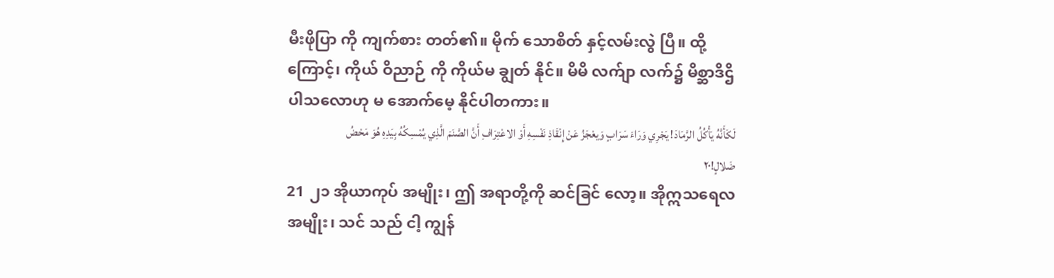မီးဖိုပြာ ကို ကျက်စား တတ်၏။ မိုက် သောစိတ် နှင့်လမ်းလွဲ ပြီ။ ထို့ကြောင့်၊ ကိုယ် ဝိညာဉ် ကို ကိုယ်မ ချွတ် နိုင်။ မိမိ လက်ျာ လက်၌ မိစ္ဆာဒိဌိ ပါသလောဟု မ အောက်မေ့ နိုင်ပါတကား။
لَكَأَنَّهُ يَأْكُلُ الرَّمَادَ! يَجْرِي وَرَاءَ سَرَابٍ وَيعْجَزُ عَنْ إِنْقَاذِ نَفْسِهِ أَوْ الاعْتِرَافِ أَنَّ الصَّنَمَ الَّذِي يُمْسِكُهُ بِيَدِهِ هُوَ مَحْضُ ضَلالٍ!٢٠
21 ၂၁ အိုယာကုပ် အမျိုး၊ ဤ အရာတို့ကို ဆင်ခြင် လော့။ အိုဣသရေလ အမျိုး၊ သင် သည် ငါ့ ကျွန်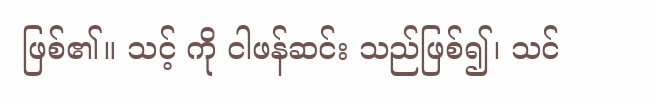ဖြစ်၏။ သင့် ကို ငါဖန်ဆင်း သည်ဖြစ်၍၊ သင်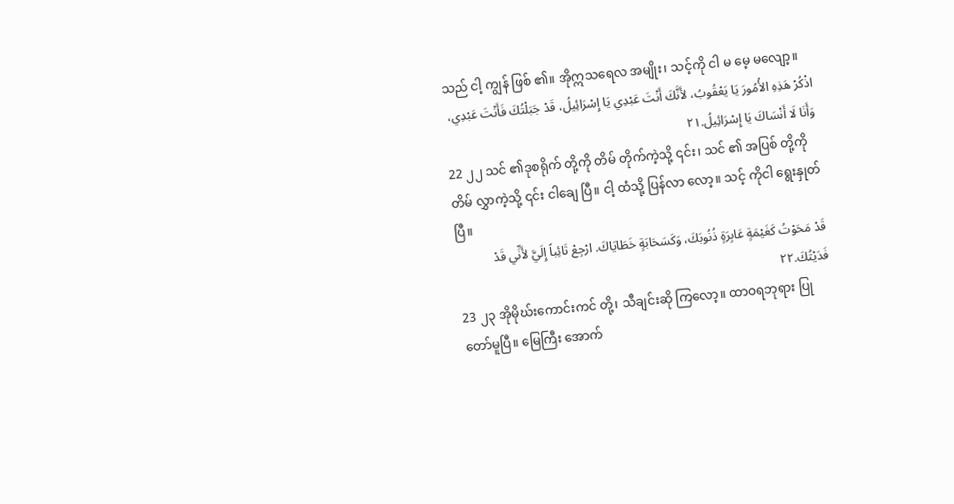သည် ငါ့ ကျွန် ဖြစ် ၏။ အိုဣသရေလ အမျိုး၊ သင့်ကို ငါ မ မေ့ မလျော့။
اذْكُرْ هَذِهِ الأُمُورَ يَا يَعْقُوبُ، لأَنَّكَ أَنْتَ عَبْدِي يَا إِسْرَائِيلُ، قَدْ جَبَلْتُكَ فَأَنْتَ عَبْدِي، وَأَنَا لَا أَنْسَاكَ يَا إِسْرَائِيلُ.٢١
22 ၂၂ သင် ၏ဒုစရိုက် တို့ကို တိမ် တိုက်ကဲ့သို့ ၎င်း၊ သင် ၏ အပြစ် တို့ကို တိမ် လွှာကဲ့သို့ ၎င်း ငါချေ ပြီ။ ငါ့ ထံသို့ ပြန်လာ လော့။ သင့် ကိုငါ ရွေးနှုတ် ပြီ။
قَدْ مَحَوْتُ كَغَيْمَةٍ عَابِرَةٍ ذُنُوبَكَ، وَكَسَحَابَةٍ خَطَايَاكَ. ارْجِعْ تَائِباً إِلَيَّ لأَنِّي قَدْ فَدَيْتُكَ.٢٢
23 ၂၃ အိုမိုဃ်းကောင်းကင် တို့၊ သီချင်းဆို ကြလော့။ ထာဝရဘုရား ပြု တော်မူပြီ။ မြေကြီး အောက်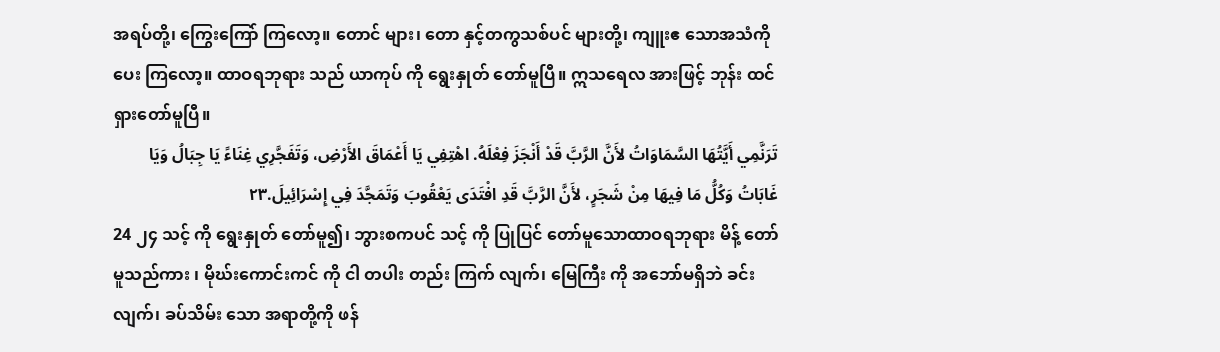အရပ်တို့၊ ကြွေးကြော် ကြလော့။ တောင် များ၊ တော နှင့်တကွသစ်ပင် များတို့၊ ကျူးဧ သောအသံကိုပေး ကြလော့။ ထာဝရဘုရား သည် ယာကုပ် ကို ရွေးနှုတ် တော်မူပြီ။ ဣသရေလ အားဖြင့် ဘုန်း ထင်ရှားတော်မူပြီ။
تَرَنَّمِي أَيَّتُهَا السَّمَاوَاتُ لأَنَّ الرَّبَّ قَدْ أَنْجَزَ فِعْلَهُ. اهْتِفِي يَا أَعْمَاقَ الأَرْضِ، وَتَفَجَّرِي غِنَاءً يَا جِبَالُ وَيَا غَابَاتُ وَكُلُّ مَا فِيهَا مِنْ شَجَرٍ، لأَنَّ الرَّبَّ قَدِ افْتَدَى يَعْقُوبَ وَتَمَجَّدَ فِي إِسْرَائِيلَ.٢٣
24 ၂၄ သင့် ကို ရွေးနှုတ် တော်မူ၍၊ ဘွားစကပင် သင့် ကို ပြုပြင် တော်မူသောထာဝရဘုရား မိန့် တော်မူသည်ကား ၊ မိုဃ်းကောင်းကင် ကို ငါ တပါး တည်း ကြက် လျက်၊ မြေကြီး ကို အဘော်မရှိဘဲ ခင်း လျက်၊ ခပ်သိမ်း သော အရာတို့ကို ဖန်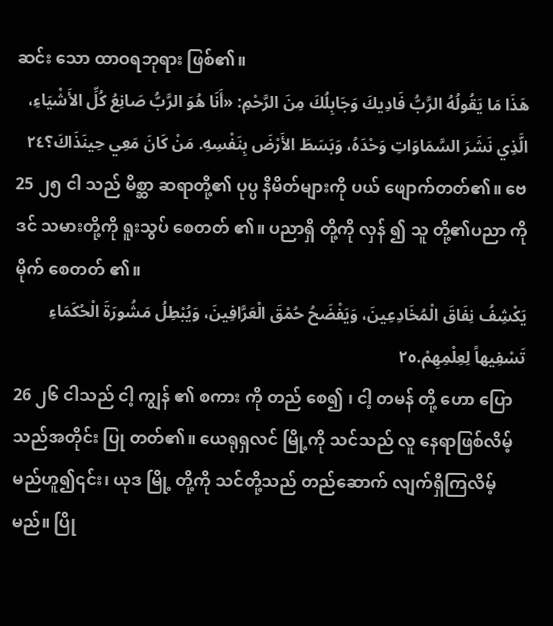ဆင်း သော ထာဝရဘုရား ဖြစ်၏။
هَذَا مَا يَقُولُهُ الرَّبُّ فَادِيكَ وَجَابِلُكَ مِنَ الرَّحْمِ: «أَنَا هُوَ الرَّبُّ صَانِعُ كُلِّ الأَشْيَاءِ، الَّذِي نَشَرَ السَّمَاوَاتِ وَحْدَهُ، وَبَسَطَ الأَرْضَ بِنَفْسِهِ. مَنْ كَانَ مَعِي حِينَذَاكَ؟٢٤
25 ၂၅ ငါ သည် မိစ္ဆာ ဆရာတို့၏ ပုပ္ပ နိမိတ်များကို ပယ် ဖျောက်တတ်၏။ ဗေဒင် သမားတို့ကို ရူးသွပ် စေတတ် ၏။ ပညာရှိ တို့ကို လှန် ၍ သူ တို့၏ပညာ ကို မိုက် စေတတ် ၏။
يَكْشِفُ نِفَاقَ الْمُخَادِعِينَ، وَيَفْضَحُ حُمْقَ الْعَرَّافِينَ، وَيُبْطِلُ مَشُورَةَ الْحُكَمَاءِ تَسْفِيهاً لِعِلْمِهِمْ.٢٥
26 ၂၆ ငါသည် ငါ့ ကျွန် ၏ စကား ကို တည် စေ၍ ၊ ငါ့ တမန် တို့ ဟော ပြောသည်အတိုင်း ပြု တတ်၏။ ယေရုရှလင် မြို့ကို သင်သည် လူ နေရာဖြစ်လိမ့်မည်ဟူ၍၎င်း၊ ယုဒ မြို့ တို့ကို သင်တို့သည် တည်ဆောက် လျက်ရှိကြလိမ့်မည်။ ပြို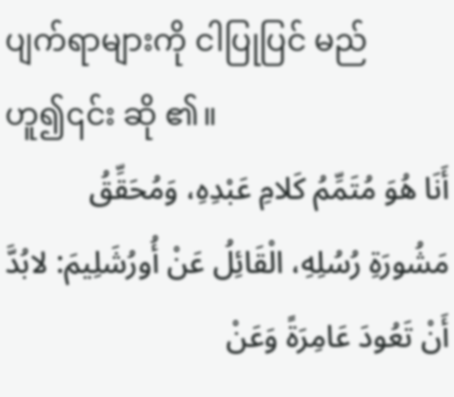ပျက်ရာများကို ငါပြုပြင် မည်ဟူ၍၎င်း ဆို ၏။
أَنَا هُوَ مُتَمِّمُ كَلامِ عَبْدِهِ، وَمُحَقِّقُ مَشُورَةِ رُسُلِهِ، الْقَائِلُ عَنْ أُورُشَلِيمَ: لابُدَّ أَنْ تَعُودَ عَامِرَةً وَعَنْ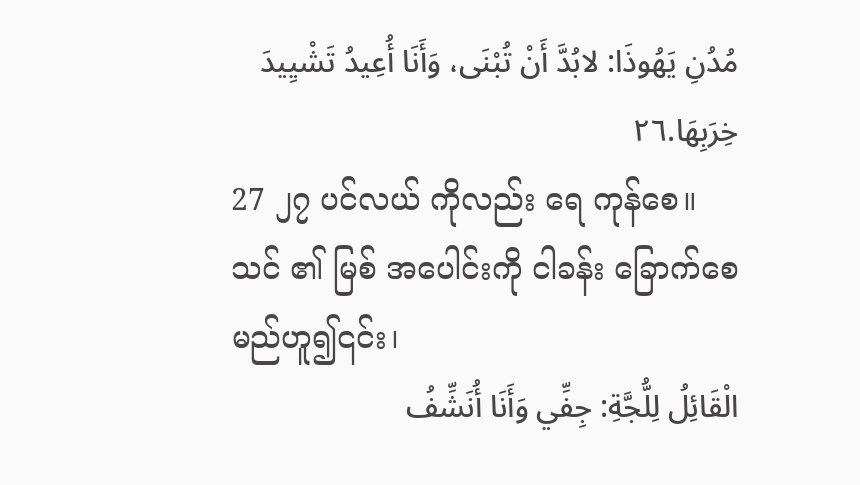مُدُنِ يَهُوذَا: لابُدَّ أَنْ تُبْنَى، وَأَنَا أُعِيدُ تَشْيِيدَ خِرَبِهَا.٢٦
27 ၂၇ ပင်လယ် ကိုလည်း ရေ ကုန်စေ။ သင် ၏ မြစ် အပေါင်းကို ငါခန်း ခြောက်စေမည်ဟူ၍၎င်း၊
الْقَائِلُ لِلُّجَّةِ: جِفِّي وَأَنَا أُنَشِّفُ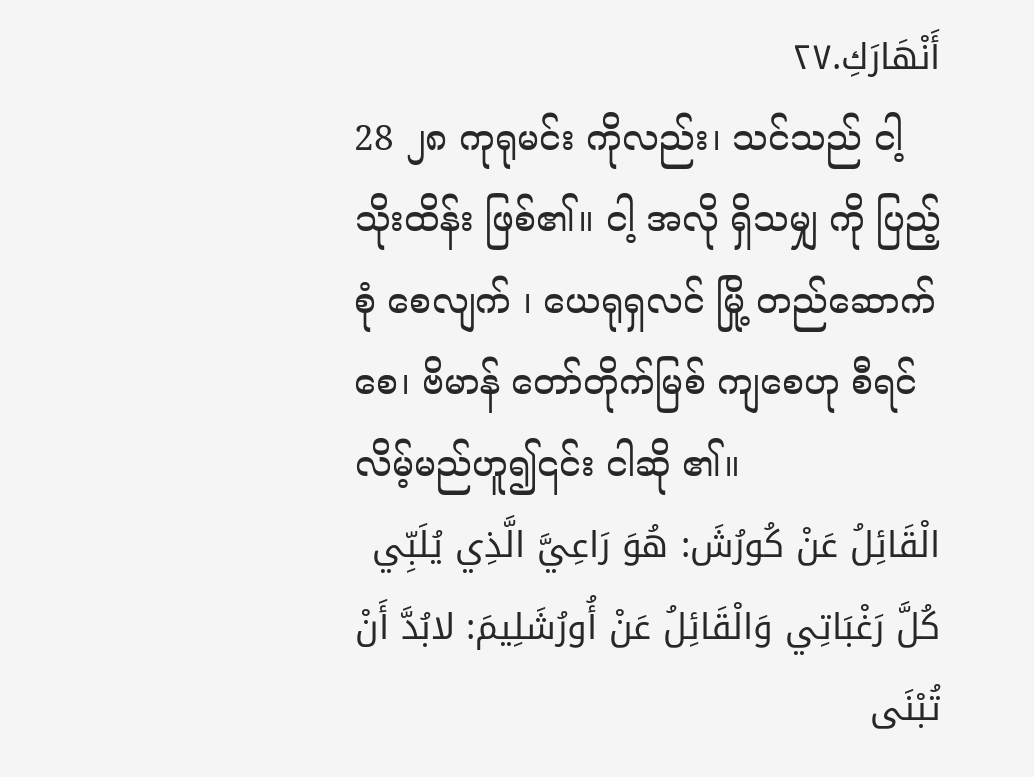أَنْهَارَكِ.٢٧
28 ၂၈ ကုရုမင်း ကိုလည်း၊ သင်သည် ငါ့ သိုးထိန်း ဖြစ်၏။ ငါ့ အလို ရှိသမျှ ကို ပြည့်စုံ စေလျက် ၊ ယေရုရှလင် မြို့ တည်ဆောက် စေ၊ ဗိမာန် တော်တိုက်မြစ် ကျစေဟု စီရင် လိမ့်မည်ဟူ၍၎င်း ငါဆို ၏။
الْقَائِلُ عَنْ كُورُشَ: هُوَ رَاعِيَّ الَّذِي يُلَبِّي كُلَّ رَغْبَاتِي وَالْقَائِلُ عَنْ أُورُشَلِيمَ: لابُدَّ أَنْ تُبْنَى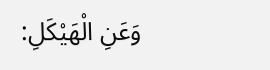وَعَنِ الْهَيْكَلِ: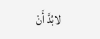لابُدَّ أَنْ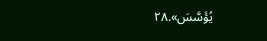يُؤَسَّسَ».٢٨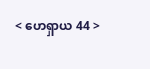< ဟေရှာယ 44 >